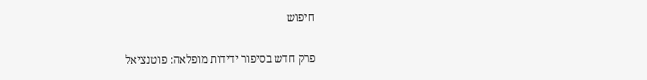חיפוש

פרק חדש בסיפור ידידות מופלאה: פוטנציאל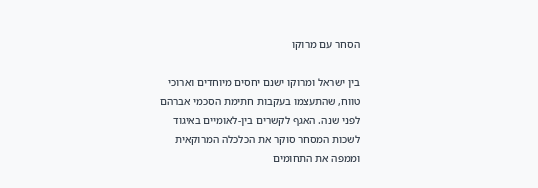הסחר עם מרוקו

בין ישראל ומרוקו ישנם יחסים מיוחדים וארוכי טווח, שהתעצמו בעקבות חתימת הסכמי אברהם לפני שנה. האגף לקשרים בין-לאומיים באיגוד לשכות המסחר סוקר את הכלכלה המרוקאית וממפה את התחומים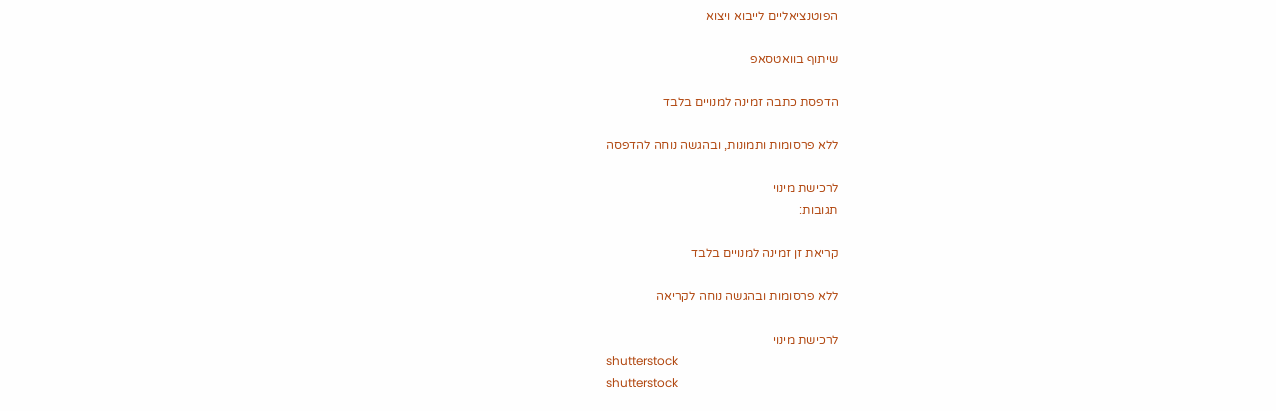הפוטנציאליים לייבוא ויצוא

שיתוף בוואטסאפ

הדפסת כתבה זמינה למנויים בלבד

ללא פרסומות ותמונות, ובהגשה נוחה להדפסה

לרכישת מינוי
תגובות:

קריאת זן זמינה למנויים בלבד

ללא פרסומות ובהגשה נוחה לקריאה

לרכישת מינוי
shutterstock
shutterstock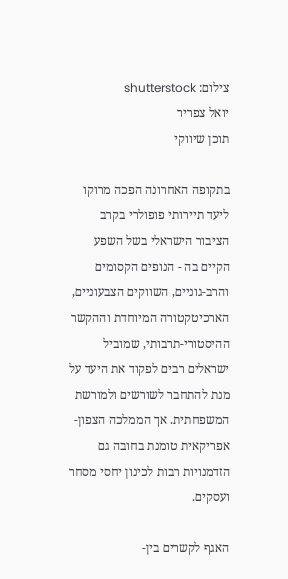צילום: shutterstock
יואל צפריר
תוכן שיווקי

בתקופה האחרונה הפכה מרוקו ליעד תיירותי פופולרי בקרב הציבור הישראלי בשל השפע הקיים בה - הנופים הקסומים והרב-גוניים, השווקים הצבעוניים, הארכיטקטורה המיוחדת וההקשר ההיסטורי-תרבותי, שמוביל ישראלים רבים לפקוד את היעד על מנת להתחבר לשורשים ולמורשת המשפחתית. אך הממלכה הצפון-אפריקאית טומנת בחובה גם הזדמנויות רבות לכינון יחסי מסחר ועסקים.

האגף לקשרים בין-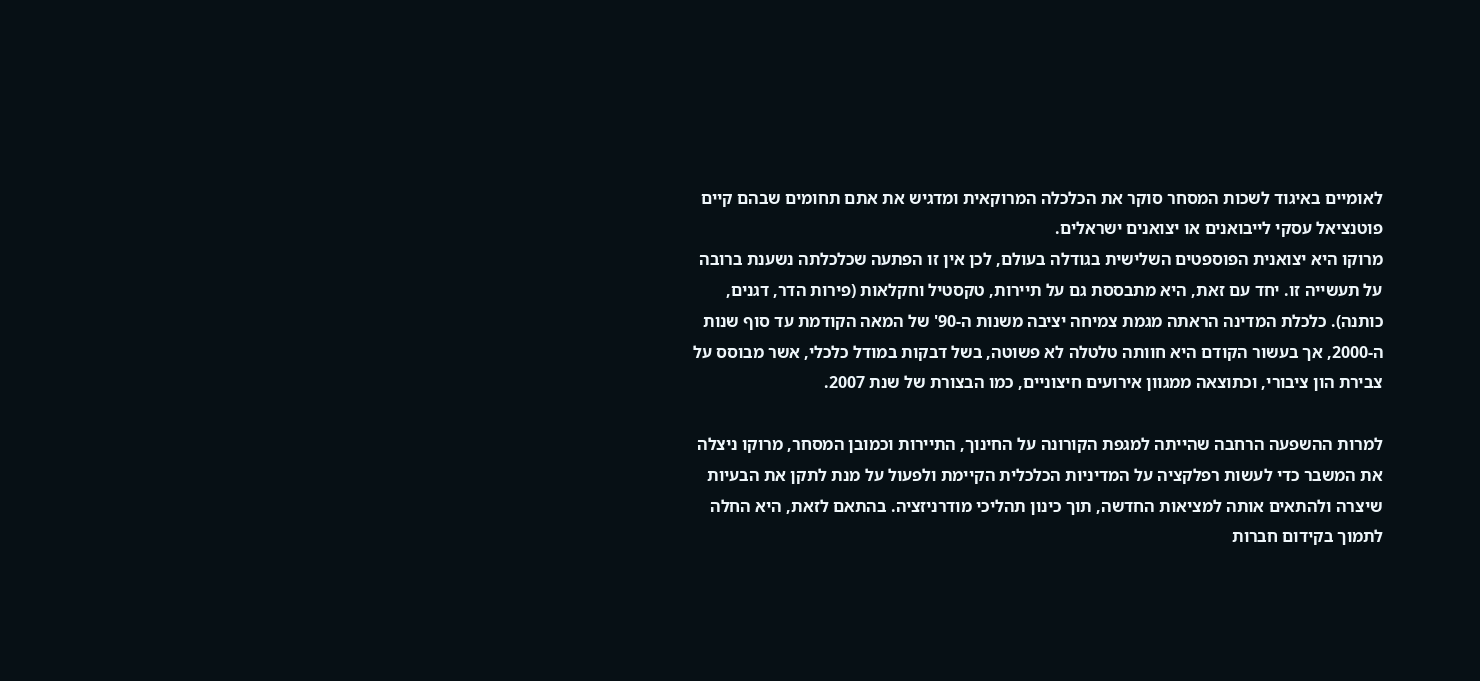לאומיים באיגוד לשכות המסחר סוקר את הכלכלה המרוקאית ומדגיש את אתם תחומים שבהם קיים פוטנציאל עסקי לייבואנים או יצואנים ישראלים.
מרוקו היא יצואנית הפוספטים השלישית בגודלה בעולם, לכן אין זו הפתעה שכלכלתה נשענת ברובה על תעשייה זו. יחד עם זאת, היא מתבססת גם על תיירות, טקסטיל וחקלאות (פירות הדר, דגנים, כותנה). כלכלת המדינה הראתה מגמת צמיחה יציבה משנות ה-90' של המאה הקודמת עד סוף שנות ה-2000, אך בעשור הקודם היא חוותה טלטלה לא פשוטה, בשל דבקות במודל כלכלי, אשר מבוסס על צבירת הון ציבורי, וכתוצאה ממגוון אירועים חיצוניים, כמו הבצורת של שנת 2007.

למרות ההשפעה הרחבה שהייתה למגפת הקורונה על החינוך, התיירות וכמובן המסחר, מרוקו ניצלה את המשבר כדי לעשות רפלקציה על המדיניות הכלכלית הקיימת ולפעול על מנת לתקן את הבעיות שיצרה ולהתאים אותה למציאות החדשה, תוך כינון תהליכי מודרניזציה. בהתאם לזאת, היא החלה לתמוך בקידום חברות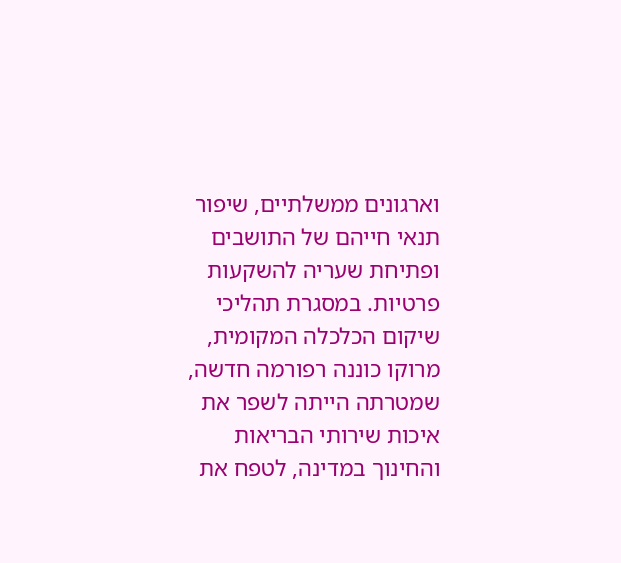וארגונים ממשלתיים, שיפור תנאי חייהם של התושבים ופתיחת שעריה להשקעות פרטיות. במסגרת תהליכי שיקום הכלכלה המקומית, מרוקו כוננה רפורמה חדשה, שמטרתה הייתה לשפר את איכות שירותי הבריאות והחינוך במדינה, לטפח את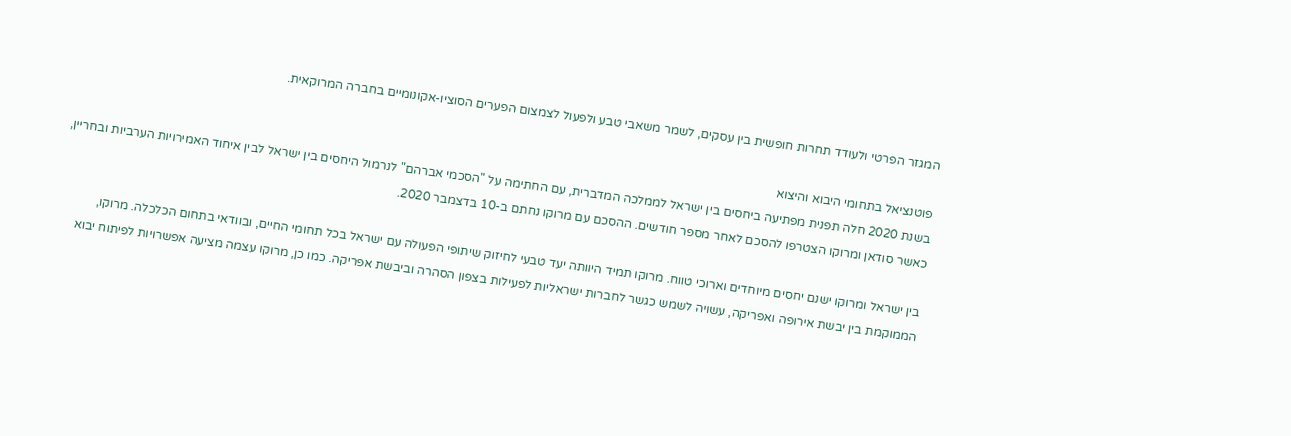המגזר הפרטי ולעודד תחרות חופשית בין עסקים, לשמר משאבי טבע ולפעול לצמצום הפערים הסוציו-אקונומיים בחברה המרוקאית.

פוטנציאל בתחומי היבוא והיצוא
בשנת 2020 חלה תפנית מפתיעה ביחסים בין ישראל לממלכה המדברית, עם החתימה על "הסכמי אברהם" לנרמול היחסים בין ישראל לבין איחוד האמירויות הערביות ובחריין, כאשר סודאן ומרוקו הצטרפו להסכם לאחר מספר חודשים. ההסכם עם מרוקו נחתם ב-10 בדצמבר 2020.

בין ישראל ומרוקו ישנם יחסים מיוחדים וארוכי טווח. מרוקו תמיד היוותה יעד טבעי לחיזוק שיתופי הפעולה עם ישראל בכל תחומי החיים, ובוודאי בתחום הכלכלה. מרוקו, הממוקמת בין יבשת אירופה ואפריקה, עשויה לשמש כגשר לחברות ישראליות לפעילות בצפון הסהרה וביבשת אפריקה. כמו כן, מרוקו עצמה מציעה אפשרויות לפיתוח יבוא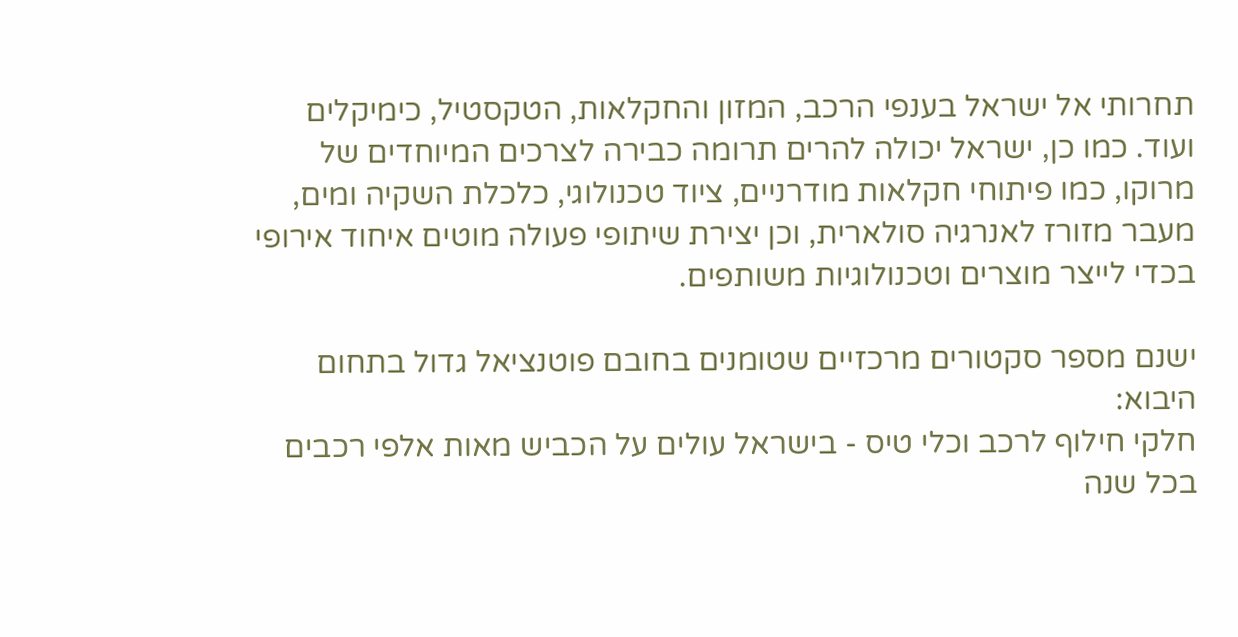תחרותי אל ישראל בענפי הרכב, המזון והחקלאות, הטקסטיל, כימיקלים ועוד. כמו כן, ישראל יכולה להרים תרומה כבירה לצרכים המיוחדים של מרוקו, כמו פיתוחי חקלאות מודרניים, ציוד טכנולוגי, כלכלת השקיה ומים, מעבר מזורז לאנרגיה סולארית, וכן יצירת שיתופי פעולה מוטים איחוד אירופי בכדי לייצר מוצרים וטכנולוגיות משותפים.

ישנם מספר סקטורים מרכזיים שטומנים בחובם פוטנציאל גדול בתחום היבוא:
חלקי חילוף לרכב וכלי טיס - בישראל עולים על הכביש מאות אלפי רכבים בכל שנה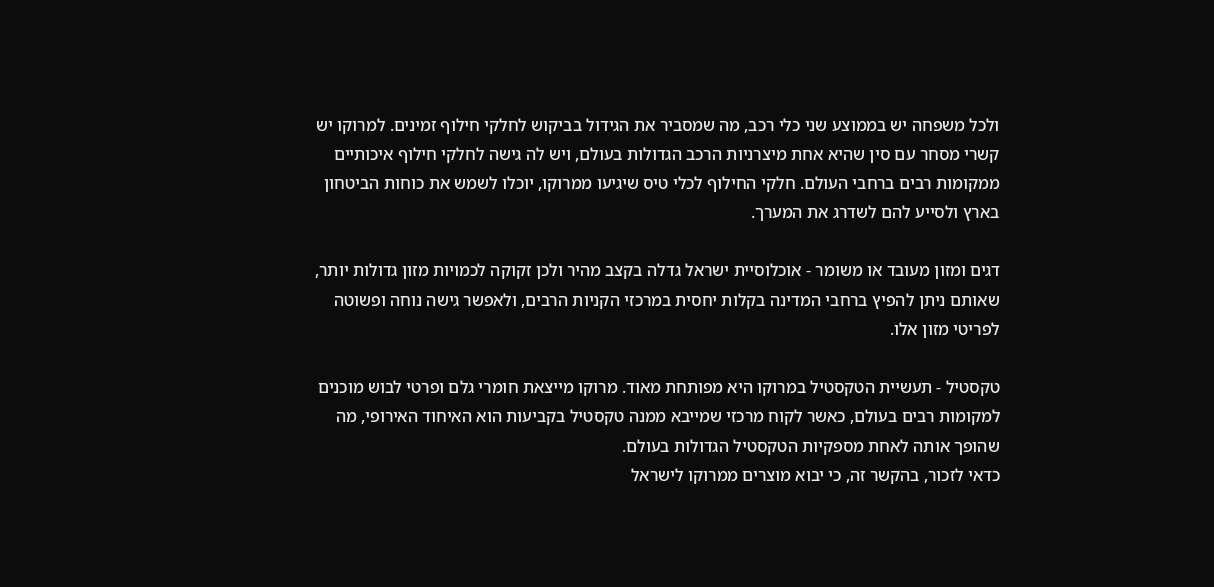ולכל משפחה יש בממוצע שני כלי רכב, מה שמסביר את הגידול בביקוש לחלקי חילוף זמינים. למרוקו יש קשרי מסחר עם סין שהיא אחת מיצרניות הרכב הגדולות בעולם, ויש לה גישה לחלקי חילוף איכותיים ממקומות רבים ברחבי העולם. חלקי החילוף לכלי טיס שיגיעו ממרוקו, יוכלו לשמש את כוחות הביטחון בארץ ולסייע להם לשדרג את המערך.

דגים ומזון מעובד או משומר - אוכלוסיית ישראל גדלה בקצב מהיר ולכן זקוקה לכמויות מזון גדולות יותר, שאותם ניתן להפיץ ברחבי המדינה בקלות יחסית במרכזי הקניות הרבים, ולאפשר גישה נוחה ופשוטה לפריטי מזון אלו.

טקסטיל - תעשיית הטקסטיל במרוקו היא מפותחת מאוד. מרוקו מייצאת חומרי גלם ופרטי לבוש מוכנים למקומות רבים בעולם, כאשר לקוח מרכזי שמייבא ממנה טקסטיל בקביעות הוא האיחוד האירופי, מה שהופך אותה לאחת מספקיות הטקסטיל הגדולות בעולם.
כדאי לזכור, בהקשר זה, כי יבוא מוצרים ממרוקו לישראל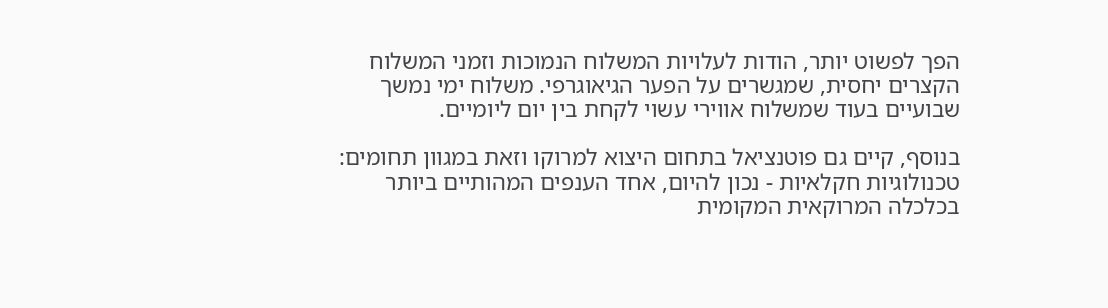הפך לפשוט יותר, הודות לעלויות המשלוח הנמוכות וזמני המשלוח הקצרים יחסית, שמגשרים על הפער הגיאוגרפי. משלוח ימי נמשך שבועיים בעוד שמשלוח אווירי עשוי לקחת בין יום ליומיים.

בנוסף, קיים גם פוטנציאל בתחום היצוא למרוקו וזאת במגוון תחומים:
טכנולוגיות חקלאיות - נכון להיום, אחד הענפים המהותיים ביותר בכלכלה המרוקאית המקומית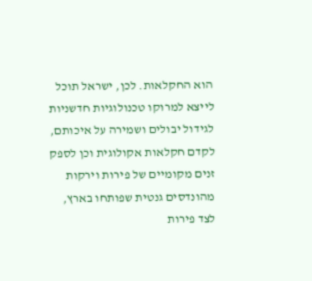הוא החקלאות. לכן, ישראל תוכל לייצא למרוקו טכנולוגיות חדשניות לגידול יבולים ושמירה על איכותם, לקדם חקלאות אקולוגית וכן לספק זנים מקומיים של פירות וירקות מהונדסים גנטית שפותחו בארץ, לצד פירות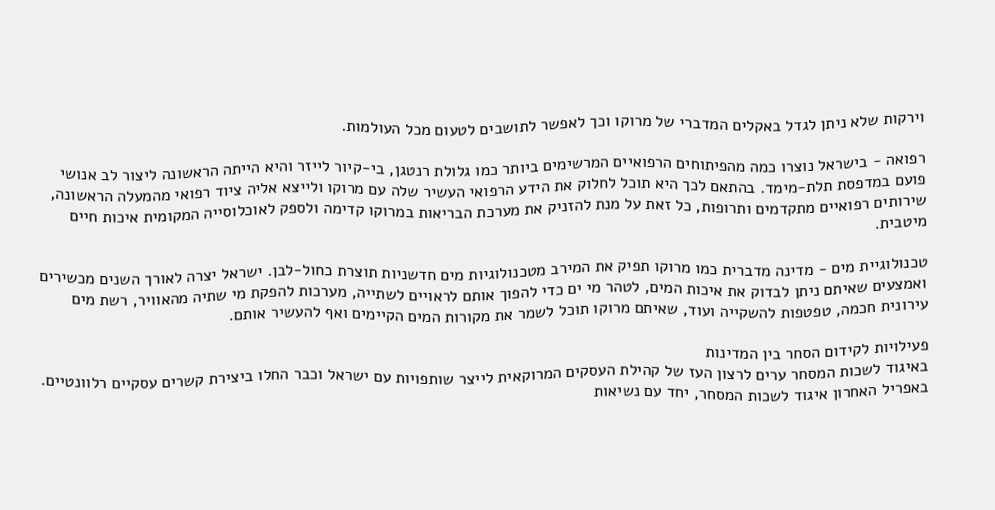וירקות שלא ניתן לגדל באקלים המדברי של מרוקו וכך לאפשר לתושבים לטעום מכל העולמות.

רפואה - בישראל נוצרו כמה מהפיתוחים הרפואיים המרשימים ביותר כמו גלולת רנטגן, בי-קיור לייזר והיא הייתה הראשונה ליצור לב אנושי פועם במדפסת תלת-מימד. בהתאם לכך היא תוכל לחלוק את הידע הרפואי העשיר שלה עם מרוקו ולייצא אליה ציוד רפואי מהמעלה הראשונה, שירותים רפואיים מתקדמים ותרופות, כל זאת על מנת להזניק את מערכת הבריאות במרוקו קדימה ולספק לאוכלוסייה המקומית איכות חיים מיטבית.

טכנולוגיית מים - מדינה מדברית כמו מרוקו תפיק את המירב מטכנולוגיות מים חדשניות תוצרת כחול-לבן. ישראל יצרה לאורך השנים מכשירים ואמצעים שאיתם ניתן לבדוק את איכות המים, לטהר מי ים כדי להפוך אותם לראויים לשתייה, מערכות להפקת מי שתיה מהאוויר, רשת מים עירונית חכמה, טפטפות להשקייה ועוד, שאיתם מרוקו תוכל לשמר את מקורות המים הקיימים ואף להעשיר אותם.

פעילויות לקידום הסחר בין המדינות
באיגוד לשכות המסחר ערים לרצון העז של קהילת העסקים המרוקאית לייצר שותפויות עם ישראל וכבר החלו ביצירת קשרים עסקיים רלוונטיים. באפריל האחרון איגוד לשכות המסחר, יחד עם נשיאות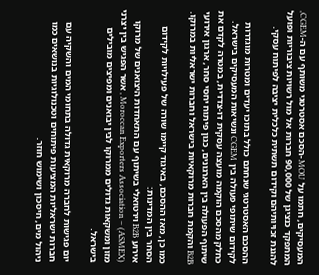המעסיקים, חתמו על MOU -הסכם אסטרטגי משותף עם ה-CGEM, המתפקד כנציגן של 90,000 חברות אל מול רשויות ציבוריות ופועל להגנת זכויותיהם וקידום תשתית כלכלית יציבה לפיתוח עסקי.

ההסכם האסטרטגי שנחתם כולל בתוכו יעדים ומטרות מוגדרות לקידום שיתופי פעולה בין CGEM ונשיאות המעסיקים בישראל. כחלק מהסכם הוקמה מועצה עסקית דו-צדדית, במטרה לקדם את שיתוף הפעולה בין הארגונים, כגון פיתוח יחסי סחר, ארגון אירועי B2B והקמת חברות מרוקאיות בישראל וחברות ישראליות במרוקו.

כמו כן, מאז ההסכם, באיגוד קיימו שורה של פעילויות לקידום הסחר בין המדינות:
אירוע B2B וירטואלי בשיתוף עם התאחדות היצואנים של מרוקו Moroccan Exporters Association – (ASMEX) , אשר הפגיש בין יצרני מזון ומשקאות גדולים ממרוקו לבין יבואנים ומפיצים מובילים בישראל.

יום פגישות לחברה מרוקאית גדולה בתחומי המים והשקיה עם חברות ישראליות המציעות פיתוחים וטכנולוגיות בנושאים כמו ניהול מים, חיסכון ושימוש חוזר.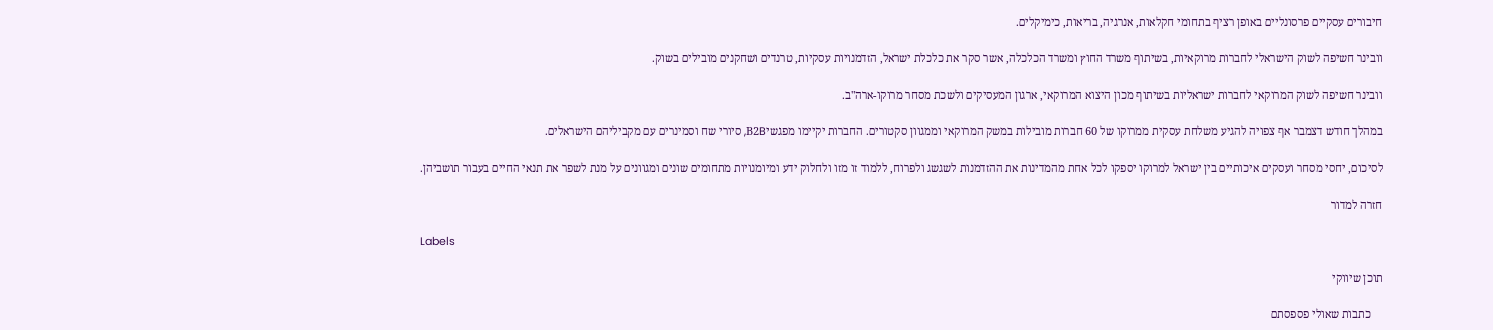חיבורים עסקיים פרסונליים באופן רציף בתחומי חקלאות, אנרגיה, בריאות, כימיקלים.

וובינר חשיפה לשוק הישראלי לחברות מרוקאיות, בשיתוף משרד החוץ ומשרד הכלכלה, אשר סקר את כלכלת ישראל, הזדמנויות עסקיות, טרנדים ושחקנים מובילים בשוק.

וובינר חשיפה לשוק המרוקאי לחברות ישראליות בשיתוף מכון היצוא המרוקאי, ארגון המעסיקים ולשכת מסחר מרוקו-ארה"ב.

במהלך חודש דצמבר אף צפויה להגיע משלחת עסקית ממרוקו של 60 חברות מובילות במשק המרוקאי וממגוון סקטורים. החברות יקיימו מפגשיB2B, סיורי שח וסמינרים עם מקביליהם הישראלים.

לסיכום, יחסי מסחר ועסקים איכותיים בין ישראל למרוקו יספקו לכל אחת מהמדינות את ההזדמנות לשגשג ולפרוח, ללמוד זו מזו ולחלוק ידע ומיומנויות מתחומים שונים ומגוונים על מנת לשפר את תנאי החיים בעבור תושביהן.

חזרה למדור

Labels

תוכן שיווקי

    כתבות שאולי פספסתם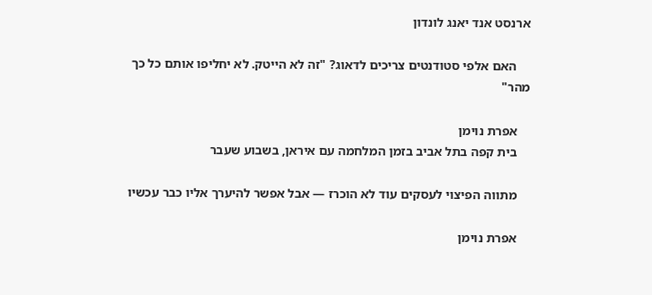ארנסט אנד יאנג לונדון

    האם אלפי סטודנטים צריכים לדאוג? "זה לא הייטק. לא יחליפו אותם כל כך מהר"

    אפרת נוימן
    בית קפה בתל אביב בזמן המלחמה עם איראן, בשבוע שעבר

    מתווה הפיצוי לעסקים עוד לא הוכרז — אבל אפשר להיערך אליו כבר עכשיו

    אפרת נוימן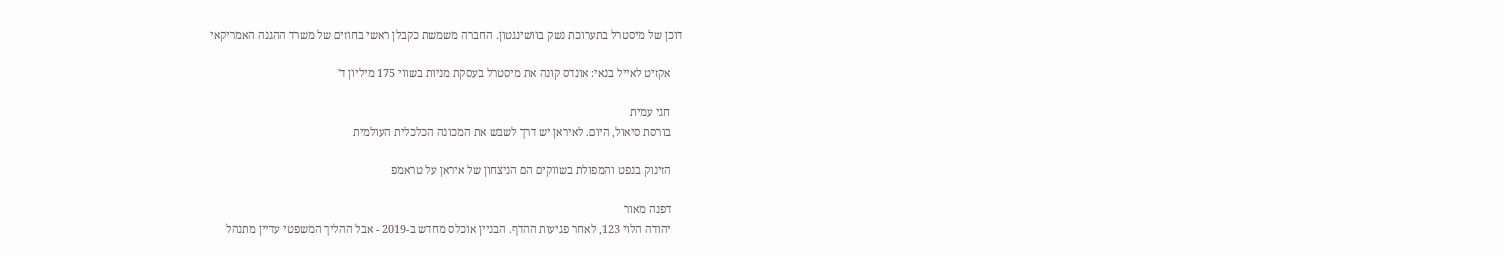דוכן של מיסטרל בתערוכת נשק בוושינגטון. החברה משמשת כקבלן ראשי בחוזים של משרד ההגנה האמריקאי

    אקזיט לאייל בנאי: אונדס קונה את מיסטרל בעסקת מניות בשווי 175 מיליון ד'

    חגי עמית
    בורסת סיאול, היום. לאיראן יש דרך לשבש את המכונה הכלכלית העולמית

    הזינוק בנפט והמפולת בשווקים הם הניצחון של איראן על טראמפ

    דפנה מאור
    יהודה הלוי 123, לאחר פגיעות ההדף. הבניין אוכלס מחדש ב-2019 - אבל ההליך המשפטי עדיין מתנהל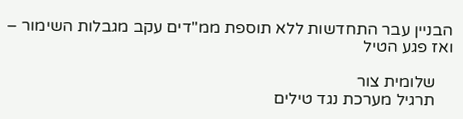הבניין עבר התחדשות ללא תוספת ממ"דים עקב מגבלות השימור – ואז פגע הטיל

    שלומית צור
    תרגיל מערכת נגד טילים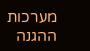מערכות ההגנה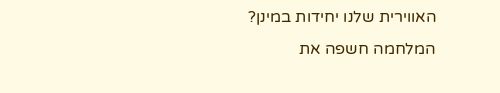האווירית שלנו יחידות במינן? המלחמה חשפה את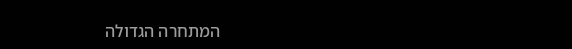המתחרה הגדולה